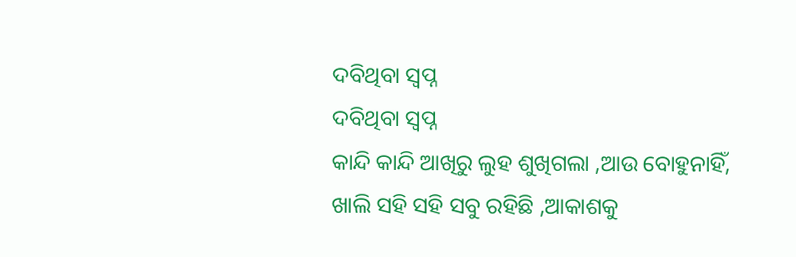ଦବିଥିବା ସ୍ବପ୍ନ
ଦବିଥିବା ସ୍ବପ୍ନ
କାନ୍ଦି କାନ୍ଦି ଆଖିରୁ ଲୁହ ଶୁଖିଗଲା ,ଆଉ ବୋହୁନାହିଁ,
ଖାଲି ସହି ସହି ସବୁ ରହିଛି ,ଆକାଶକୁ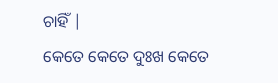ଚାହିଁ |
କେତେ କେତେ ଦୁଃଖ କେତେ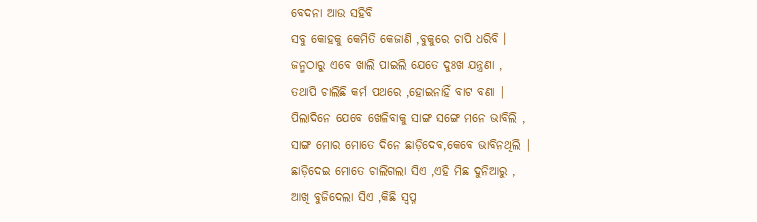ବେଦନା ଆଉ ସହିବି
ସବୁ କୋହକୁ କେମିତି କେଜାଣି ,ବୁକୁରେ ଚାପି ଧରିବି ।
ଜନ୍ମଠାରୁ ଏବେ ଖାଲି ପାଇଲି ଯେତେ ଦୁଃଖ ଯନ୍ତ୍ରଣା ,
ତଥାପି ଚାଲିଛି କର୍ମ ପଥରେ ,ହୋଇନାହିଁ ବାଟ ବଣା |
ପିଲାଦିନେ ଯେବେ ଖେଳିବାକୁ ସାଙ୍ଗ ସଙ୍ଗେ ମନେ ଭାବିଲି ,
ସାଙ୍ଗ ମୋର ମୋତେ ଦିନେ ଛାଡ଼ିଦେବ,କେବେ ଭାବିନଥିଲି |
ଛାଡ଼ିଦେଇ ମୋତେ ଚାଲିଗଲା ସିଏ ,ଏହି ମିଛ ଦୁନିଆରୁ ,
ଆଖି ବୁଜିଦେଲା ସିଏ ,କିଛି ସ୍ବପ୍ନ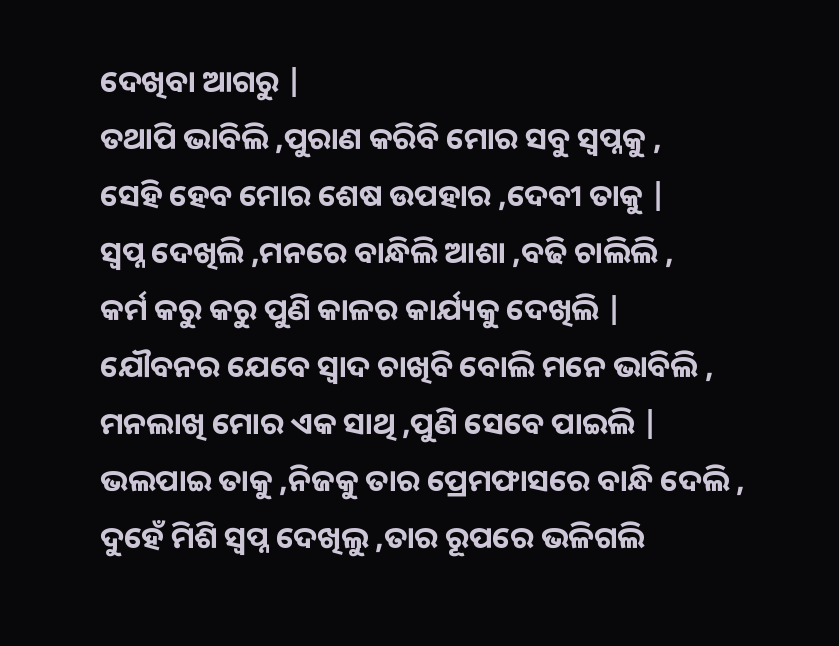ଦେଖିବା ଆଗରୁ |
ତଥାପି ଭାବିଲି ,ପୁରାଣ କରିବି ମୋର ସବୁ ସ୍ୱପ୍ନକୁ ,
ସେହି ହେବ ମୋର ଶେଷ ଉପହାର ,ଦେବୀ ତାକୁ |
ସ୍ବପ୍ନ ଦେଖିଲି ,ମନରେ ବାନ୍ଧିଲି ଆଶା ,ବଢି ଚାଲିଲି ,
କର୍ମ କରୁ କରୁ ପୁଣି କାଳର କାର୍ଯ୍ୟକୁ ଦେଖିଲି |
ଯୌବନର ଯେବେ ସ୍ୱାଦ ଚାଖିବି ବୋଲି ମନେ ଭାବିଲି ,
ମନଲାଖି ମୋର ଏକ ସାଥି ,ପୁଣି ସେବେ ପାଇଲି |
ଭଲପାଇ ତାକୁ ,ନିଜକୁ ତାର ପ୍ରେମଫାସରେ ବାନ୍ଧି ଦେଲି ,
ଦୁହେଁ ମିଶି ସ୍ବପ୍ନ ଦେଖିଲୁ ,ତାର ରୂପରେ ଭଳିଗଲି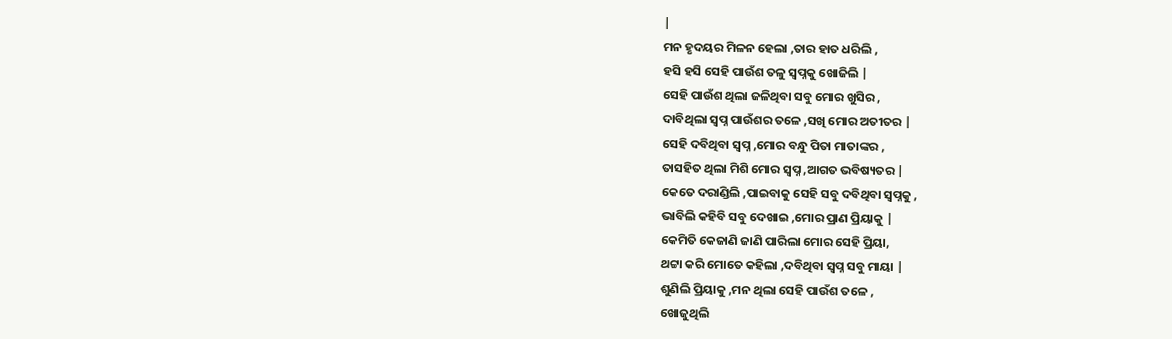|
ମନ ହୃଦୟର ମିଳନ ହେଲା ,ତାର ହାତ ଧରିଲି ,
ହସି ହସି ସେହି ପାଉଁଶ ତଳୁ ସ୍ୱପ୍ନକୁ ଖୋଜିଲି |
ସେହି ପାଉଁଶ ଥିଲା ଜଳିଥିବା ସବୁ ମୋର ଖୁସିର ,
ଦାବିଥିଲା ସ୍ବପ୍ନ ପାଉଁଶର ତଳେ ,ସଖି ମୋର ଅତୀତର |
ସେହି ଦବିଥିବା ସ୍ବପ୍ନ ,ମୋର ବନ୍ଧୁ ପିତା ମାତାଙ୍କର ,
ତାସହିତ ଥିଲା ମିଶି ମୋର ସ୍ବପ୍ନ ,ଆଗତ ଭବିଷ୍ୟତର |
କେତେ ଦରାଣ୍ଡିଲି ,ପାଇବାକୁ ସେହି ସବୁ ଦବିଥିବା ସ୍ୱପ୍ନକୁ ,
ଭାବିଲି କହିବି ସବୁ ଦେଖାଇ ,ମୋର ପ୍ରାଣ ପ୍ରିୟାକୁ |
କେମିତି କେଜାଣି ଜାଣି ପାରିଲା ମୋର ସେହି ପ୍ରିୟା,
ଥଟ୍ଟା କରି ମୋତେ କହିଲା ,ଦବିଥିବା ସ୍ବପ୍ନ ସବୁ ମାୟା |
ଶୁଣିଲି ପ୍ରିୟାକୁ ,ମନ ଥିଲା ସେହି ପାଉଁଶ ତଳେ ,
ଖୋଜୁଥିଲି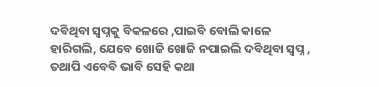ଦବିଥିବା ସ୍ୱପ୍ନକୁ ବିକଳରେ ,ପାଇବି ବୋଲି କାଳେ
ହାରିଗଲି, ଯେବେ ଖୋଜି ଖୋଜି ନପାଇଲି ଦବିଥିବା ସ୍ବପ୍ନ ,
ତଥାପି ଏବେବି ଭାବି ସେହି କଥା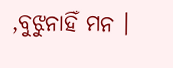,ବୁଝୁନାହିଁ ମନ ।